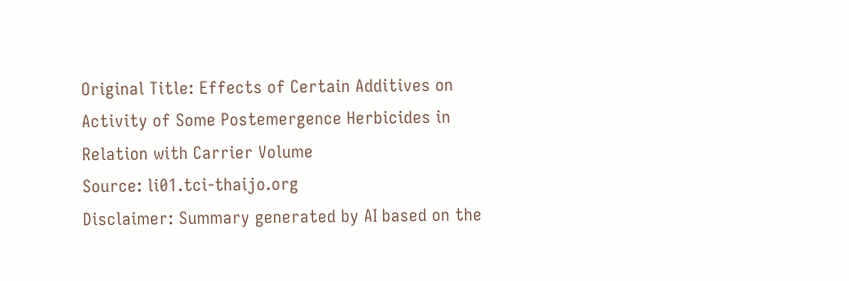Original Title: Effects of Certain Additives on Activity of Some Postemergence Herbicides in Relation with Carrier Volume
Source: li01.tci-thaijo.org
Disclaimer: Summary generated by AI based on the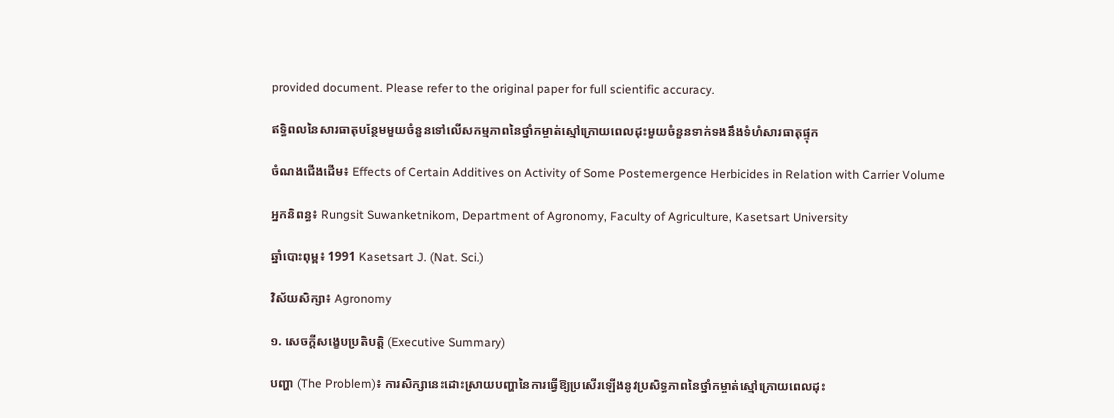provided document. Please refer to the original paper for full scientific accuracy.

ឥទ្ធិពលនៃសារធាតុបន្ថែមមួយចំនួនទៅលើសកម្មភាពនៃថ្នាំកម្ចាត់ស្មៅក្រោយពេលដុះមួយចំនួនទាក់ទងនឹងទំហំសារធាតុផ្ទុក

ចំណងជើងដើម៖ Effects of Certain Additives on Activity of Some Postemergence Herbicides in Relation with Carrier Volume

អ្នកនិពន្ធ៖ Rungsit Suwanketnikom, Department of Agronomy, Faculty of Agriculture, Kasetsart University

ឆ្នាំបោះពុម្ព៖ 1991 Kasetsart J. (Nat. Sci.)

វិស័យសិក្សា៖ Agronomy

១. សេចក្តីសង្ខេបប្រតិបត្តិ (Executive Summary)

បញ្ហា (The Problem)៖ ការសិក្សានេះដោះស្រាយបញ្ហានៃការធ្វើឱ្យប្រសើរឡើងនូវប្រសិទ្ធភាពនៃថ្នាំកម្ចាត់ស្មៅក្រោយពេលដុះ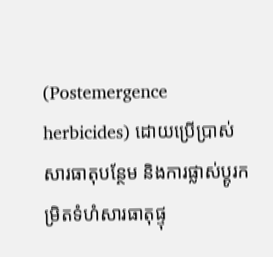(Postemergence herbicides) ដោយប្រើប្រាស់សារធាតុបន្ថែម និងការផ្លាស់ប្តូរកម្រិតទំហំសារធាតុផ្ទុ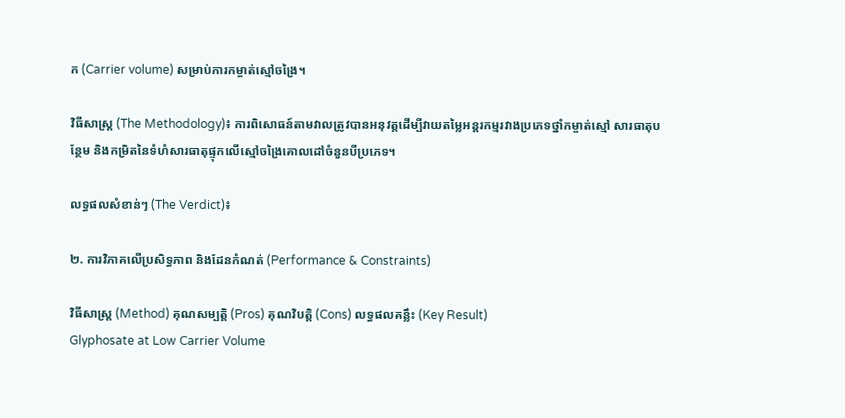ក (Carrier volume) សម្រាប់ការកម្ចាត់ស្មៅចង្រៃ។

វិធីសាស្ត្រ (The Methodology)៖ ការពិសោធន៍តាមវាលត្រូវបានអនុវត្តដើម្បីវាយតម្លៃអន្តរកម្មរវាងប្រភេទថ្នាំកម្ចាត់ស្មៅ សារធាតុបន្ថែម និងកម្រិតនៃទំហំសារធាតុផ្ទុកលើស្មៅចង្រៃគោលដៅចំនួនបីប្រភេទ។

លទ្ធផលសំខាន់ៗ (The Verdict)៖

២. ការវិភាគលើប្រសិទ្ធភាព និងដែនកំណត់ (Performance & Constraints)

វិធីសាស្ត្រ (Method) គុណសម្បត្តិ (Pros) គុណវិបត្តិ (Cons) លទ្ធផលគន្លឹះ (Key Result)
Glyphosate at Low Carrier Volume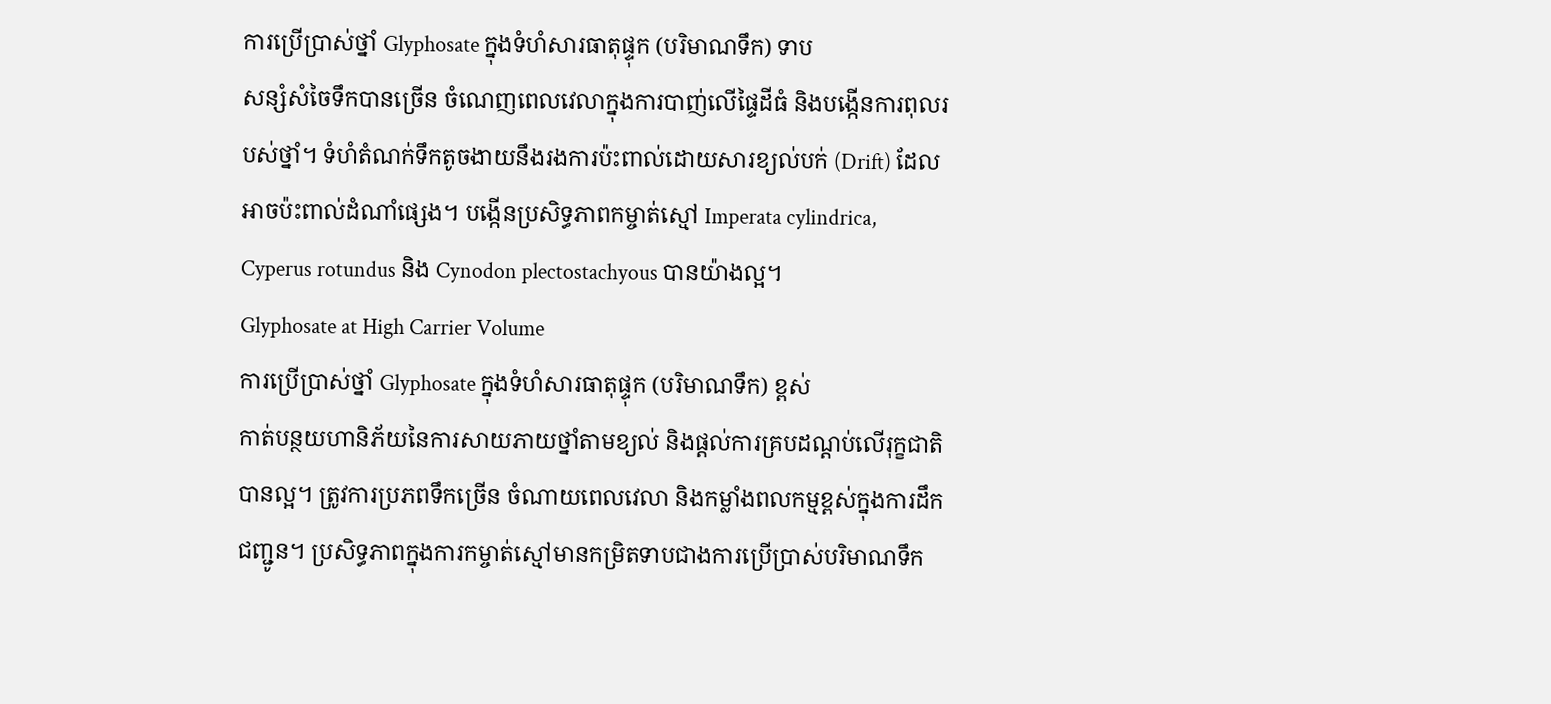ការប្រើប្រាស់ថ្នាំ Glyphosate ក្នុងទំហំសារធាតុផ្ទុក (បរិមាណទឹក) ទាប
សន្សំសំចៃទឹកបានច្រើន ចំណេញពេលវេលាក្នុងការបាញ់លើផ្ទៃដីធំ និងបង្កើនការពុលរបស់ថ្នាំ។ ទំហំតំណក់ទឹកតូចងាយនឹងរងការប៉ះពាល់ដោយសារខ្យល់បក់ (Drift) ដែលអាចប៉ះពាល់ដំណាំផ្សេង។ បង្កើនប្រសិទ្ធភាពកម្ចាត់ស្មៅ Imperata cylindrica, Cyperus rotundus និង Cynodon plectostachyous បានយ៉ាងល្អ។
Glyphosate at High Carrier Volume
ការប្រើប្រាស់ថ្នាំ Glyphosate ក្នុងទំហំសារធាតុផ្ទុក (បរិមាណទឹក) ខ្ពស់
កាត់បន្ថយហានិភ័យនៃការសាយភាយថ្នាំតាមខ្យល់ និងផ្តល់ការគ្របដណ្តប់លើរុក្ខជាតិបានល្អ។ ត្រូវការប្រភពទឹកច្រើន ចំណាយពេលវេលា និងកម្លាំងពលកម្មខ្ពស់ក្នុងការដឹកជញ្ជូន។ ប្រសិទ្ធភាពក្នុងការកម្ចាត់ស្មៅមានកម្រិតទាបជាងការប្រើប្រាស់បរិមាណទឹក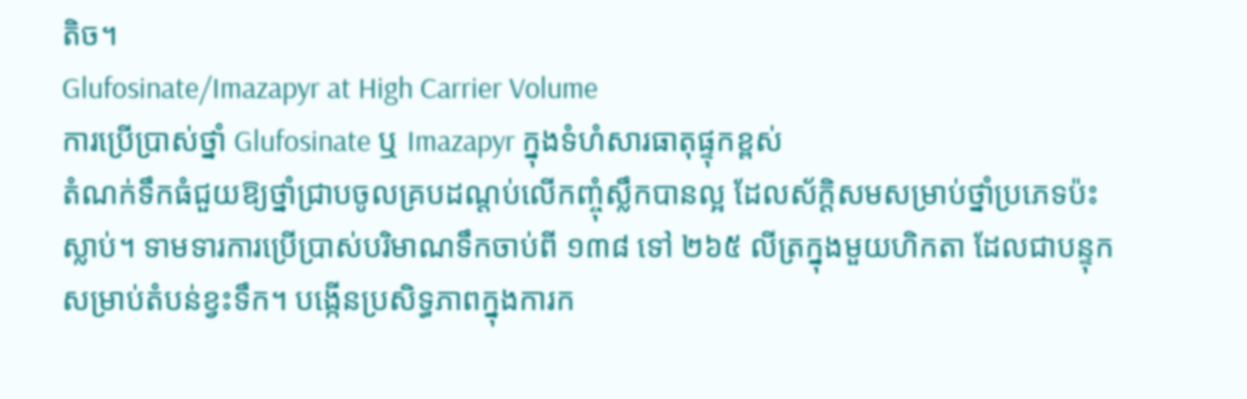តិច។
Glufosinate/Imazapyr at High Carrier Volume
ការប្រើប្រាស់ថ្នាំ Glufosinate ឬ Imazapyr ក្នុងទំហំសារធាតុផ្ទុកខ្ពស់
តំណក់ទឹកធំជួយឱ្យថ្នាំជ្រាបចូលគ្របដណ្តប់លើកញ្ចុំស្លឹកបានល្អ ដែលស័ក្តិសមសម្រាប់ថ្នាំប្រភេទប៉ះស្លាប់។ ទាមទារការប្រើប្រាស់បរិមាណទឹកចាប់ពី ១៣៨ ទៅ ២៦៥ លីត្រក្នុងមួយហិកតា ដែលជាបន្ទុកសម្រាប់តំបន់ខ្វះទឹក។ បង្កើនប្រសិទ្ធភាពក្នុងការក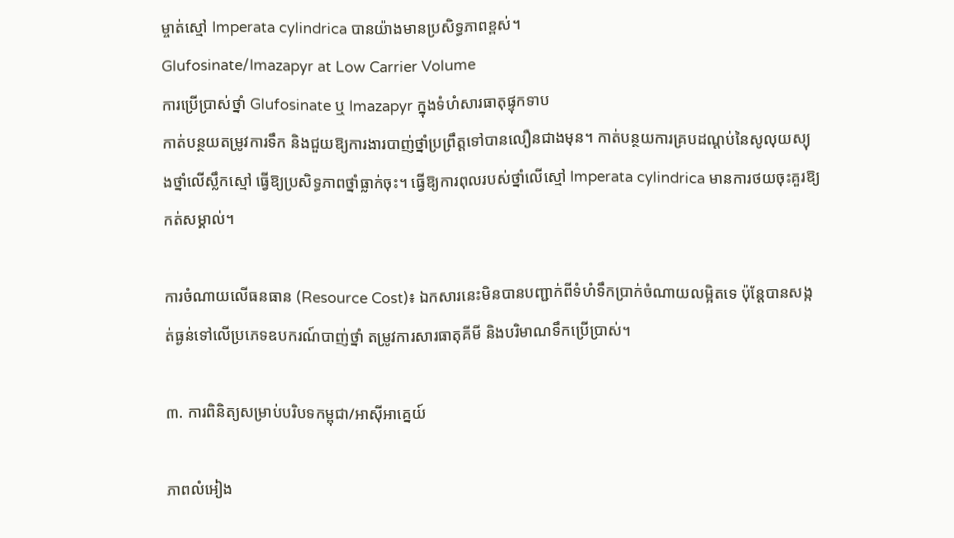ម្ចាត់ស្មៅ Imperata cylindrica បានយ៉ាងមានប្រសិទ្ធភាពខ្ពស់។
Glufosinate/Imazapyr at Low Carrier Volume
ការប្រើប្រាស់ថ្នាំ Glufosinate ឬ Imazapyr ក្នុងទំហំសារធាតុផ្ទុកទាប
កាត់បន្ថយតម្រូវការទឹក និងជួយឱ្យការងារបាញ់ថ្នាំប្រព្រឹត្តទៅបានលឿនជាងមុន។ កាត់បន្ថយការគ្របដណ្តប់នៃសូលុយស្យុងថ្នាំលើស្លឹកស្មៅ ធ្វើឱ្យប្រសិទ្ធភាពថ្នាំធ្លាក់ចុះ។ ធ្វើឱ្យការពុលរបស់ថ្នាំលើស្មៅ Imperata cylindrica មានការថយចុះគួរឱ្យកត់សម្គាល់។

ការចំណាយលើធនធាន (Resource Cost)៖ ឯកសារនេះមិនបានបញ្ជាក់ពីទំហំទឹកប្រាក់ចំណាយលម្អិតទេ ប៉ុន្តែបានសង្កត់ធ្ងន់ទៅលើប្រភេទឧបករណ៍បាញ់ថ្នាំ តម្រូវការសារធាតុគីមី និងបរិមាណទឹកប្រើប្រាស់។

៣. ការពិនិត្យសម្រាប់បរិបទកម្ពុជា/អាស៊ីអាគ្នេយ៍

ភាពលំអៀង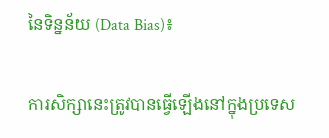នៃទិន្នន័យ (Data Bias)៖

ការសិក្សានេះត្រូវបានធ្វើឡើងនៅក្នុងប្រទេស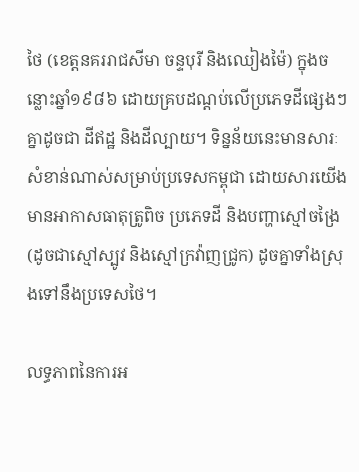ថៃ (ខេត្តនគររាជសីមា ចន្ទបុរី និងឈៀងម៉ៃ) ក្នុងចន្លោះឆ្នាំ១៩៨៦ ដោយគ្របដណ្តប់លើប្រភេទដីផ្សេងៗគ្នាដូចជា ដីឥដ្ឋ និងដីល្បាយ។ ទិន្នន័យនេះមានសារៈសំខាន់ណាស់សម្រាប់ប្រទេសកម្ពុជា ដោយសារយើងមានអាកាសធាតុត្រូពិច ប្រភេទដី និងបញ្ហាស្មៅចង្រៃ (ដូចជាស្មៅស្បូវ និងស្មៅក្រវ៉ាញជ្រូក) ដូចគ្នាទាំងស្រុងទៅនឹងប្រទេសថៃ។

លទ្ធភាពនៃការអ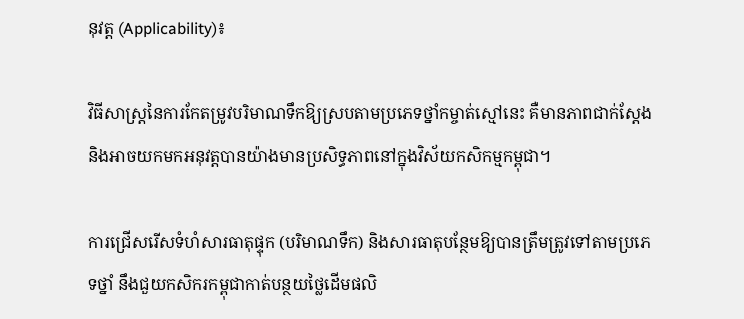នុវត្ត (Applicability)៖

វិធីសាស្ត្រនៃការកែតម្រូវបរិមាណទឹកឱ្យស្របតាមប្រភេទថ្នាំកម្ចាត់ស្មៅនេះ គឺមានភាពជាក់ស្តែង និងអាចយកមកអនុវត្តបានយ៉ាងមានប្រសិទ្ធភាពនៅក្នុងវិស័យកសិកម្មកម្ពុជា។

ការជ្រើសរើសទំហំសារធាតុផ្ទុក (បរិមាណទឹក) និងសារធាតុបន្ថែមឱ្យបានត្រឹមត្រូវទៅតាមប្រភេទថ្នាំ នឹងជួយកសិករកម្ពុជាកាត់បន្ថយថ្លៃដើមផលិ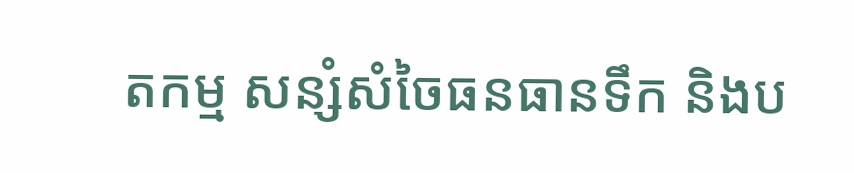តកម្ម សន្សំសំចៃធនធានទឹក និងប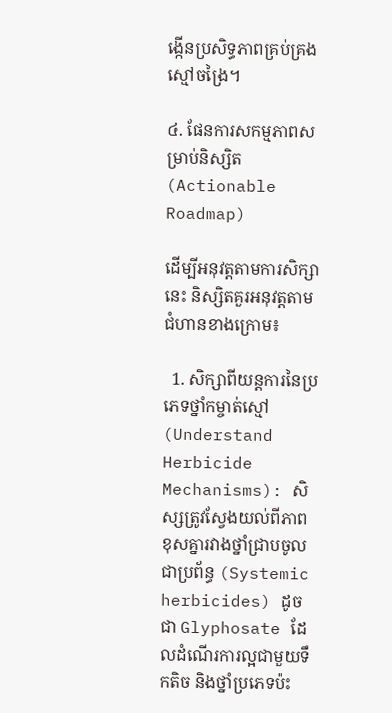ង្កើនប្រសិទ្ធភាពគ្រប់គ្រងស្មៅចង្រៃ។

៤. ផែនការសកម្មភាពសម្រាប់និស្សិត (Actionable Roadmap)

ដើម្បីអនុវត្តតាមការសិក្សានេះ និស្សិតគួរអនុវត្តតាមជំហានខាងក្រោម៖

  1. សិក្សាពីយន្តការនៃប្រភេទថ្នាំកម្ចាត់ស្មៅ (Understand Herbicide Mechanisms): សិស្សត្រូវស្វែងយល់ពីភាពខុសគ្នារវាងថ្នាំជ្រាបចូលជាប្រព័ន្ធ (Systemic herbicides) ដូចជា Glyphosate ដែលដំណើរការល្អជាមួយទឹកតិច និងថ្នាំប្រភេទប៉ះ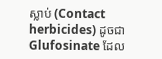ស្លាប់ (Contact herbicides) ដូចជា Glufosinate ដែល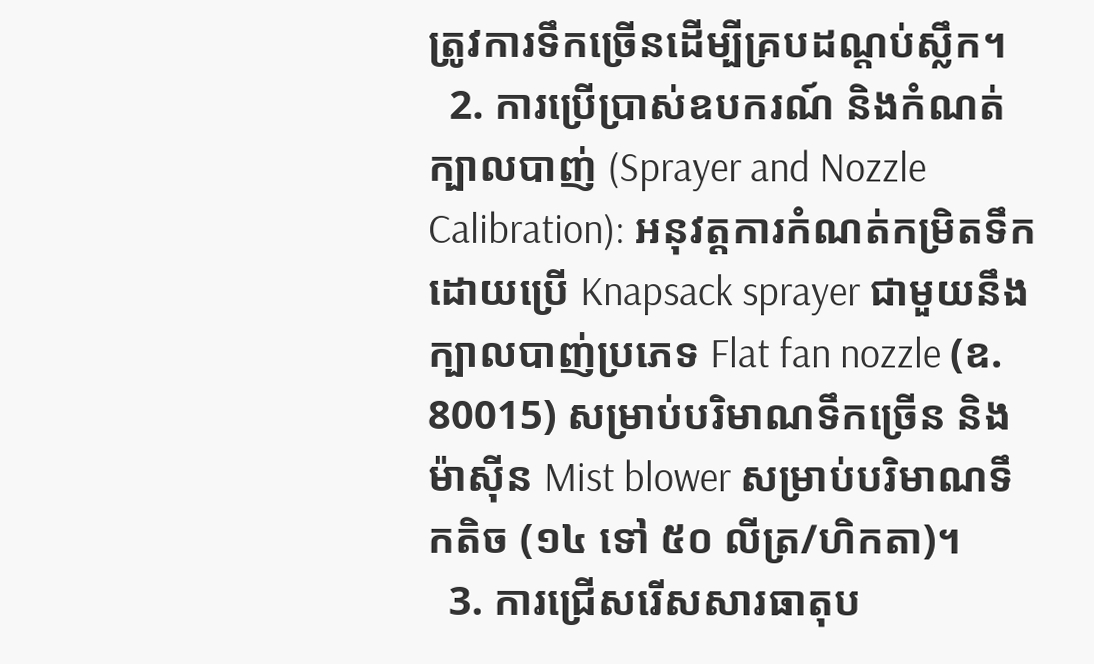ត្រូវការទឹកច្រើនដើម្បីគ្របដណ្តប់ស្លឹក។
  2. ការប្រើប្រាស់ឧបករណ៍ និងកំណត់ក្បាលបាញ់ (Sprayer and Nozzle Calibration): អនុវត្តការកំណត់កម្រិតទឹកដោយប្រើ Knapsack sprayer ជាមួយនឹងក្បាលបាញ់ប្រភេទ Flat fan nozzle (ឧ. 80015) សម្រាប់បរិមាណទឹកច្រើន និងម៉ាស៊ីន Mist blower សម្រាប់បរិមាណទឹកតិច (១៤ ទៅ ៥០ លីត្រ/ហិកតា)។
  3. ការជ្រើសរើសសារធាតុប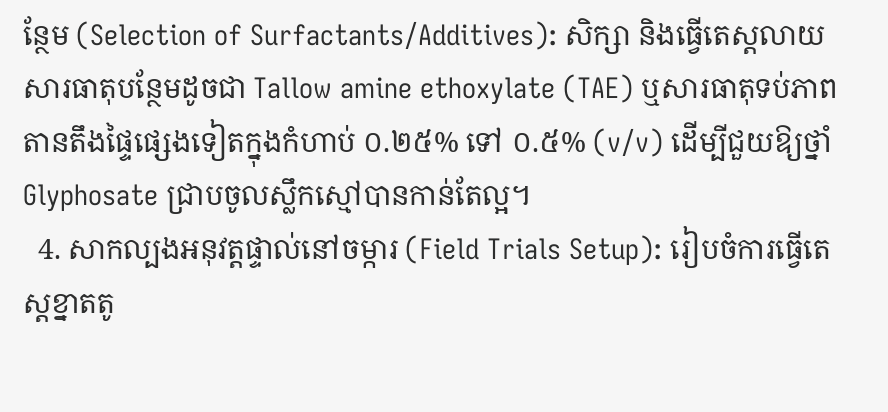ន្ថែម (Selection of Surfactants/Additives): សិក្សា និងធ្វើតេស្តលាយសារធាតុបន្ថែមដូចជា Tallow amine ethoxylate (TAE) ឬសារធាតុទប់ភាពតានតឹងផ្ទៃផ្សេងទៀតក្នុងកំហាប់ ០.២៥% ទៅ ០.៥% (v/v) ដើម្បីជួយឱ្យថ្នាំ Glyphosate ជ្រាបចូលស្លឹកស្មៅបានកាន់តែល្អ។
  4. សាកល្បងអនុវត្តផ្ទាល់នៅចម្ការ (Field Trials Setup): រៀបចំការធ្វើតេស្តខ្នាតតូ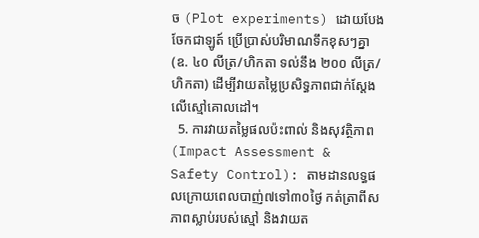ច (Plot experiments) ដោយបែងចែកជាឡូត៍ ប្រើប្រាស់បរិមាណទឹកខុសៗគ្នា (ឧ. ៤០ លីត្រ/ហិកតា ទល់នឹង ២០០ លីត្រ/ហិកតា) ដើម្បីវាយតម្លៃប្រសិទ្ធភាពជាក់ស្តែងលើស្មៅគោលដៅ។
  5. ការវាយតម្លៃផលប៉ះពាល់ និងសុវត្ថិភាព (Impact Assessment & Safety Control): តាមដានលទ្ធផលក្រោយពេលបាញ់៧ទៅ៣០ថ្ងៃ កត់ត្រាពីសភាពស្លាប់របស់ស្មៅ និងវាយត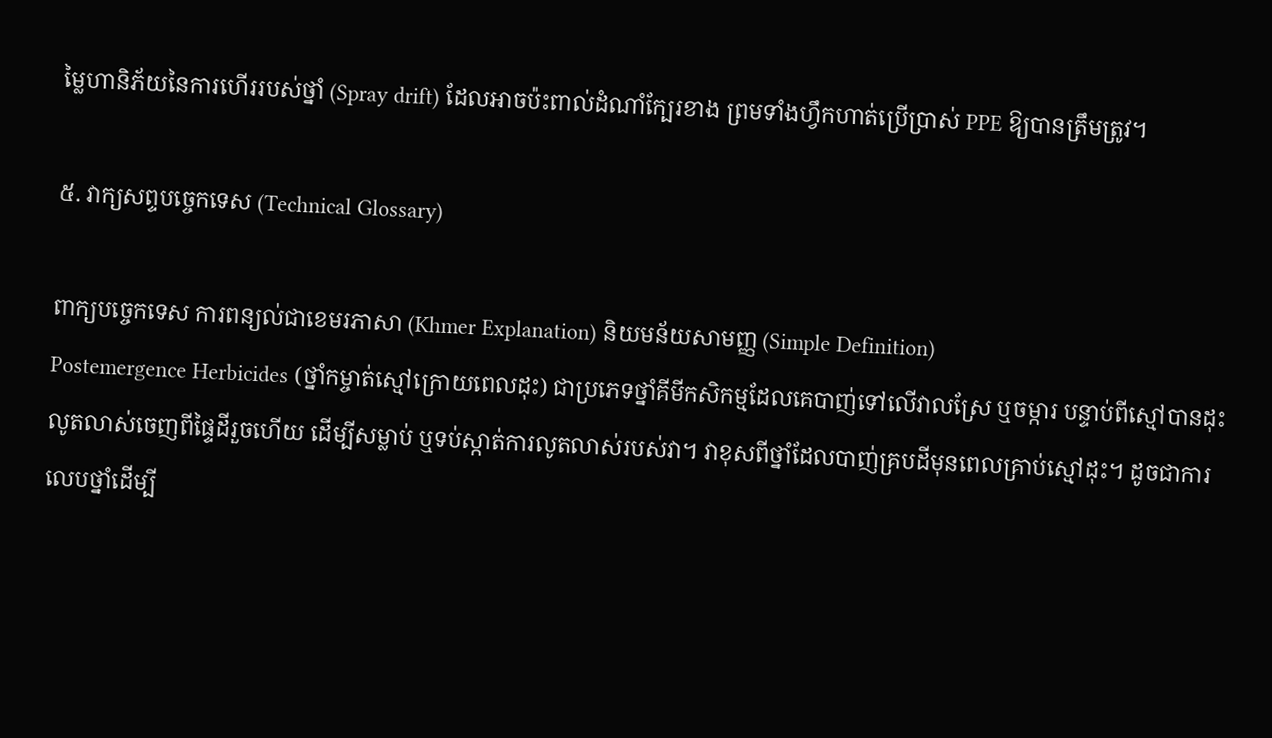ម្លៃហានិភ័យនៃការហើររបស់ថ្នាំ (Spray drift) ដែលអាចប៉ះពាល់ដំណាំក្បែរខាង ព្រមទាំងហ្វឹកហាត់ប្រើប្រាស់ PPE ឱ្យបានត្រឹមត្រូវ។

៥. វាក្យសព្ទបច្ចេកទេស (Technical Glossary)

ពាក្យបច្ចេកទេស ការពន្យល់ជាខេមរភាសា (Khmer Explanation) និយមន័យសាមញ្ញ (Simple Definition)
Postemergence Herbicides (ថ្នាំកម្ចាត់ស្មៅក្រោយពេលដុះ) ជាប្រភេទថ្នាំគីមីកសិកម្មដែលគេបាញ់ទៅលើវាលស្រែ ឬចម្ការ បន្ទាប់ពីស្មៅបានដុះលូតលាស់ចេញពីផ្ទៃដីរួចហើយ ដើម្បីសម្លាប់ ឬទប់ស្កាត់ការលូតលាស់របស់វា។ វាខុសពីថ្នាំដែលបាញ់គ្របដីមុនពេលគ្រាប់ស្មៅដុះ។ ដូចជាការលេបថ្នាំដើម្បី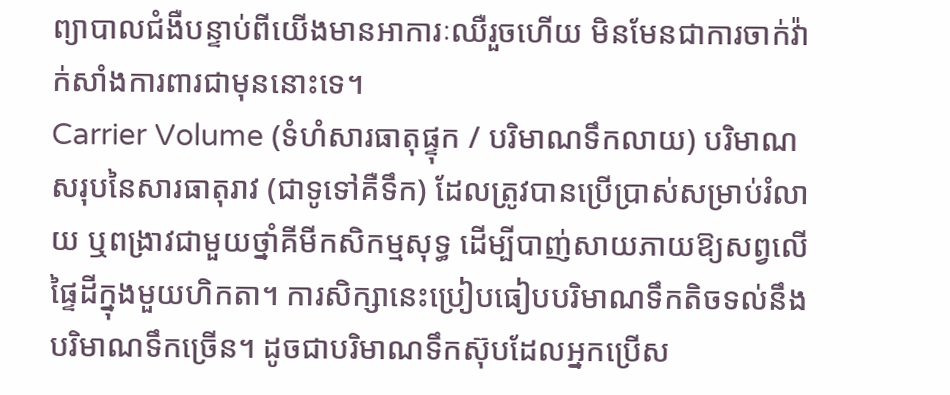ព្យាបាលជំងឺបន្ទាប់ពីយើងមានអាការៈឈឺរួចហើយ មិនមែនជាការចាក់វ៉ាក់សាំងការពារជាមុននោះទេ។
Carrier Volume (ទំហំសារធាតុផ្ទុក / បរិមាណទឹកលាយ) បរិមាណសរុបនៃសារធាតុរាវ (ជាទូទៅគឺទឹក) ដែលត្រូវបានប្រើប្រាស់សម្រាប់រំលាយ ឬពង្រាវជាមួយថ្នាំគីមីកសិកម្មសុទ្ធ ដើម្បីបាញ់សាយភាយឱ្យសព្វលើផ្ទៃដីក្នុងមួយហិកតា។ ការសិក្សានេះប្រៀបធៀបបរិមាណទឹកតិចទល់នឹងបរិមាណទឹកច្រើន។ ដូចជាបរិមាណទឹកស៊ុបដែលអ្នកប្រើស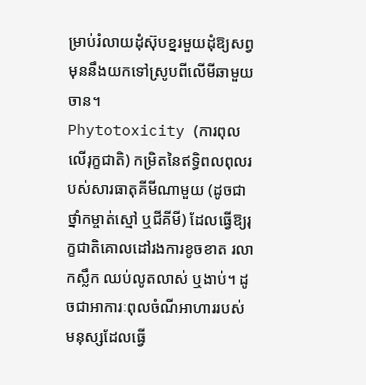ម្រាប់រំលាយដុំស៊ុបខ្នរមួយដុំឱ្យសព្វ មុននឹងយកទៅស្រូបពីលើមីឆាមួយចាន។
Phytotoxicity (ការពុលលើរុក្ខជាតិ) កម្រិតនៃឥទ្ធិពលពុលរបស់សារធាតុគីមីណាមួយ (ដូចជាថ្នាំកម្ចាត់ស្មៅ ឬជីគីមី) ដែលធ្វើឱ្យរុក្ខជាតិគោលដៅរងការខូចខាត រលាកស្លឹក ឈប់លូតលាស់ ឬងាប់។ ដូចជាអាការៈពុលចំណីអាហាររបស់មនុស្សដែលធ្វើ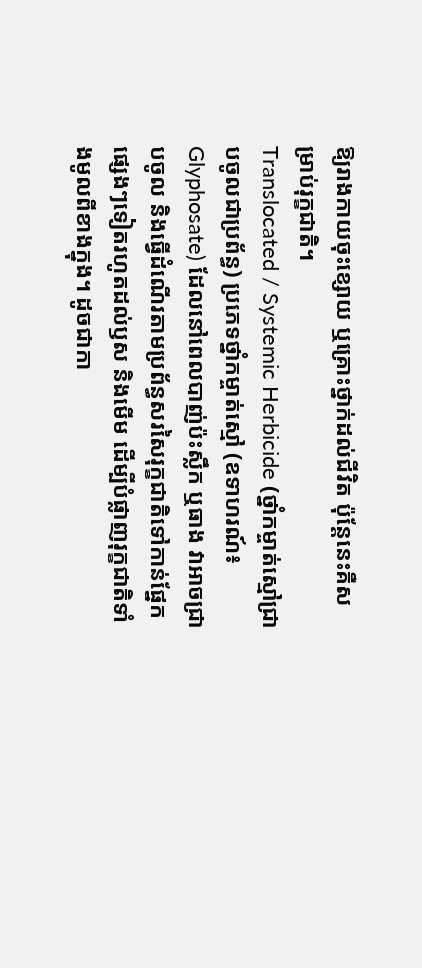ឱ្យរាងកាយចុះខ្សោយ ឬគ្រោះថ្នាក់ដល់ជីវិត ប៉ុន្តែនេះគឺសម្រាប់រុក្ខជាតិ។
Translocated / Systemic Herbicide (ថ្នាំកម្ចាត់ស្មៅជ្រាបចូលជាប្រព័ន្ធ) ប្រភេទថ្នាំកម្ចាត់ស្មៅ (ឧទាហរណ៍៖ Glyphosate) ដែលនៅពេលបាញ់ប៉ះស្លឹក ឬធាង វាអាចជ្រាបចូល និងធ្វើដំណើរតាមប្រព័ន្ធសរសៃរុក្ខជាតិទៅកាន់ផ្នែកផ្សេងៗទៀតរហូតដល់ឫស និងមើម ដើម្បីបំផ្លាញរុក្ខជាតិទាំងមូលពីខាងក្នុង។ ដូចជាកា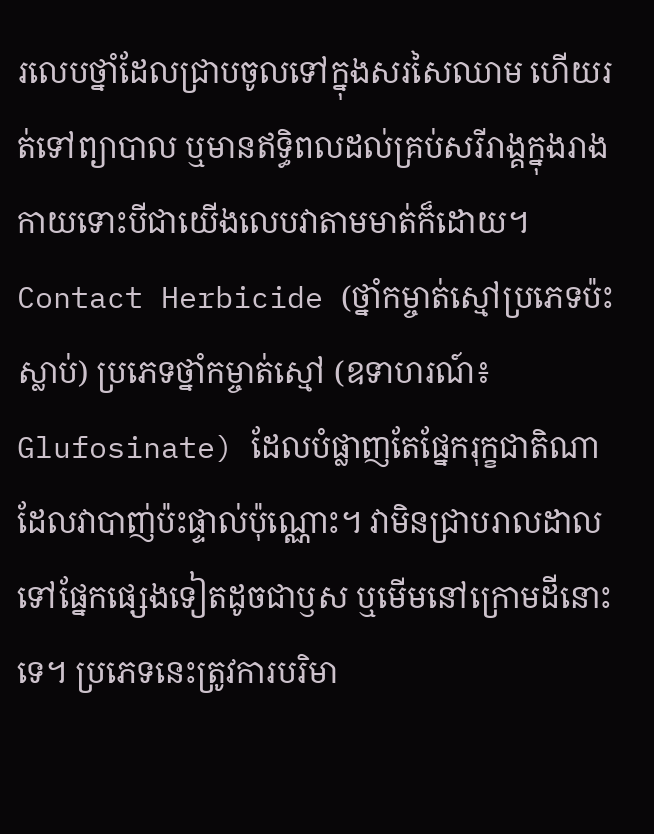រលេបថ្នាំដែលជ្រាបចូលទៅក្នុងសរសៃឈាម ហើយរត់ទៅព្យាបាល ឬមានឥទ្ធិពលដល់គ្រប់សរីរាង្គក្នុងរាងកាយទោះបីជាយើងលេបវាតាមមាត់ក៏ដោយ។
Contact Herbicide (ថ្នាំកម្ចាត់ស្មៅប្រភេទប៉ះស្លាប់) ប្រភេទថ្នាំកម្ចាត់ស្មៅ (ឧទាហរណ៍៖ Glufosinate) ដែលបំផ្លាញតែផ្នែករុក្ខជាតិណាដែលវាបាញ់ប៉ះផ្ទាល់ប៉ុណ្ណោះ។ វាមិនជ្រាបរាលដាលទៅផ្នែកផ្សេងទៀតដូចជាឫស ឬមើមនៅក្រោមដីនោះទេ។ ប្រភេទនេះត្រូវការបរិមា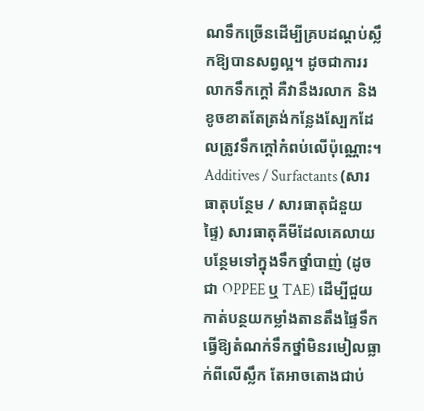ណទឹកច្រើនដើម្បីគ្របដណ្តប់ស្លឹកឱ្យបានសព្វល្អ។ ដូចជាការរលាកទឹកក្ដៅ គឺវានឹងរលាក និងខូចខាតតែត្រង់កន្លែងស្បែកដែលត្រូវទឹកក្ដៅកំពប់លើប៉ុណ្ណោះ។
Additives / Surfactants (សារធាតុបន្ថែម / សារធាតុជំនួយផ្ទៃ) សារធាតុគីមីដែលគេលាយបន្ថែមទៅក្នុងទឹកថ្នាំបាញ់ (ដូចជា OPPEE ឬ TAE) ដើម្បីជួយកាត់បន្ថយកម្លាំងតានតឹងផ្ទៃទឹក ធ្វើឱ្យតំណក់ទឹកថ្នាំមិនរមៀលធ្លាក់ពីលើស្លឹក តែអាចតោងជាប់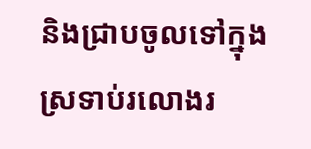និងជ្រាបចូលទៅក្នុងស្រទាប់រលោងរ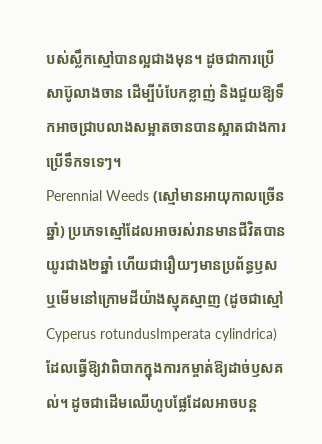បស់ស្លឹកស្មៅបានល្អជាងមុន។ ដូចជាការប្រើសាប៊ូលាងចាន ដើម្បីបំបែកខ្លាញ់ និងជួយឱ្យទឹកអាចជ្រាបលាងសម្អាតចានបានស្អាតជាងការប្រើទឹកទទេៗ។
Perennial Weeds (ស្មៅមានអាយុកាលច្រើនឆ្នាំ) ប្រភេទស្មៅដែលអាចរស់រានមានជីវិតបានយូរជាង២ឆ្នាំ ហើយជារឿយៗមានប្រព័ន្ធឫស ឬមើមនៅក្រោមដីយ៉ាងស្មុគស្មាញ (ដូចជាស្មៅ Cyperus rotundusImperata cylindrica) ដែលធ្វើឱ្យវាពិបាកក្នុងការកម្ចាត់ឱ្យដាច់ឫសគល់។ ដូចជាដើមឈើហូបផ្លែដែលអាចបន្ត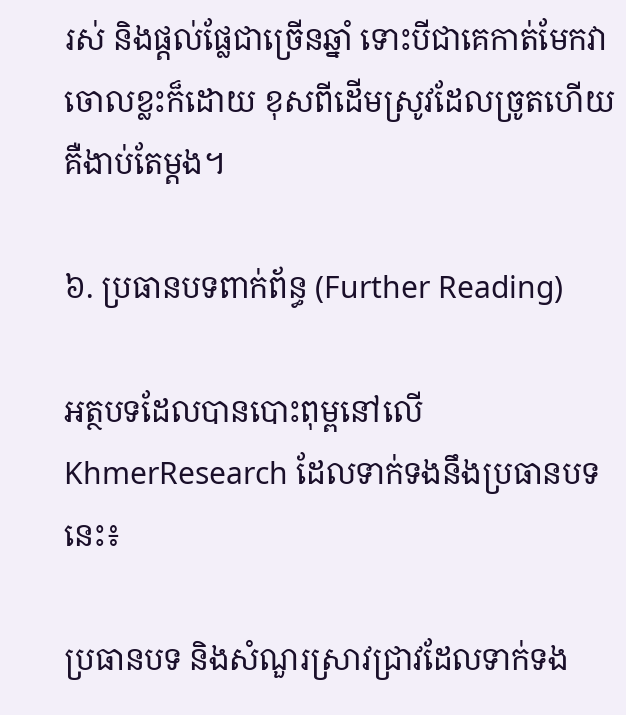រស់ និងផ្តល់ផ្លែជាច្រើនឆ្នាំ ទោះបីជាគេកាត់មែកវាចោលខ្លះក៏ដោយ ខុសពីដើមស្រូវដែលច្រូតហើយគឺងាប់តែម្តង។

៦. ប្រធានបទពាក់ព័ន្ធ (Further Reading)

អត្ថបទដែលបានបោះពុម្ពនៅលើ KhmerResearch ដែលទាក់ទងនឹងប្រធានបទនេះ៖

ប្រធានបទ និងសំណួរស្រាវជ្រាវដែលទាក់ទង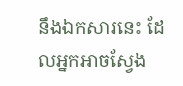នឹងឯកសារនេះ ដែលអ្នកអាចស្វែង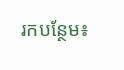រកបន្ថែម៖